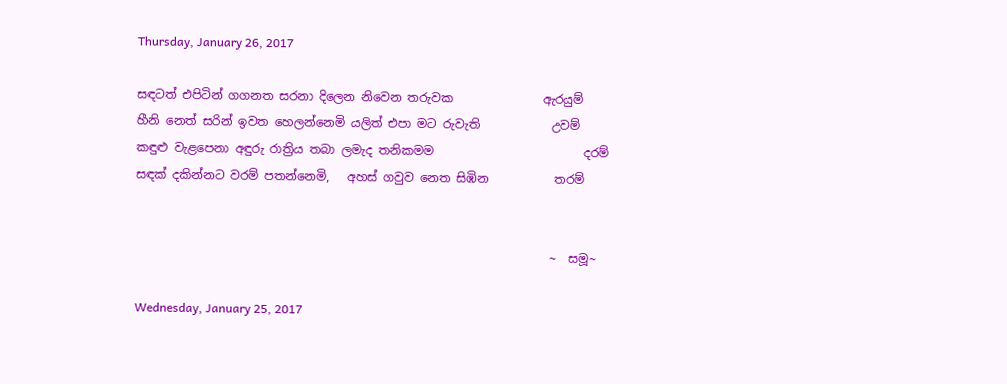Thursday, January 26, 2017

සඳටත් එපිටින් ගගනත සරනා දිලෙන නිවෙන තරුවක               ඇරයුම්
හීනි නෙත් සරින් ඉවත හෙලන්නෙමි යලිත් එපා මට රුවැති            උවම්
කඳුළු වැළපෙනා අඳුරු රාත්‍රිය තබා ලමැද තනිකමම                         දරම්
සඳක් දකින්නට වරම් පතන්නෙමි,   අහස් ගවුව නෙත සිඹින           තරම්


                                                                     ~  සමූ~

Wednesday, January 25, 2017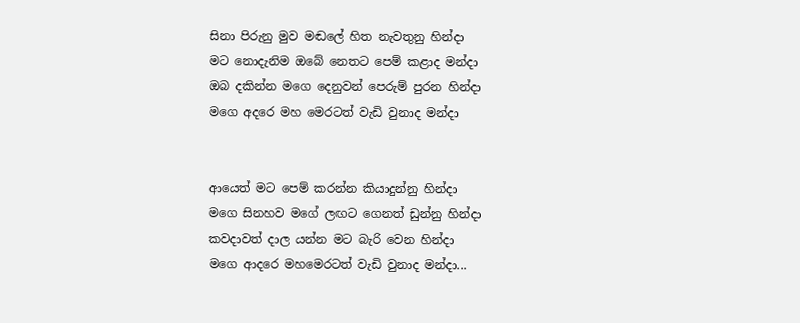සිනා පිරුනු මුව මඬලේ හිත නැවතුනු හින්දා
මට නොදැනිම ඔබේ නෙතට පෙම් කළාද මන්දා
ඔබ දකින්න මගෙ දෙනුවන් පෙරුම් පුරන හින්දා
මගෙ අදරෙ මහ මෙරටත් වැඩි වුනාද මන්දා


ආයෙත් මට පෙම් කරන්න කියාදුන්නු හින්දා
මගෙ සිනහව මගේ ලඟට ගෙනත් ඩුන්නු හින්දා
කවදාවත් දාල යන්න මට බැරි වෙන හින්දා
මගෙ ආදරෙ මහමෙරටත් වැඩි වුනාද මන්දා...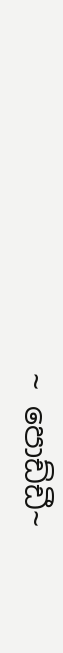~ පොඩ්ඩී~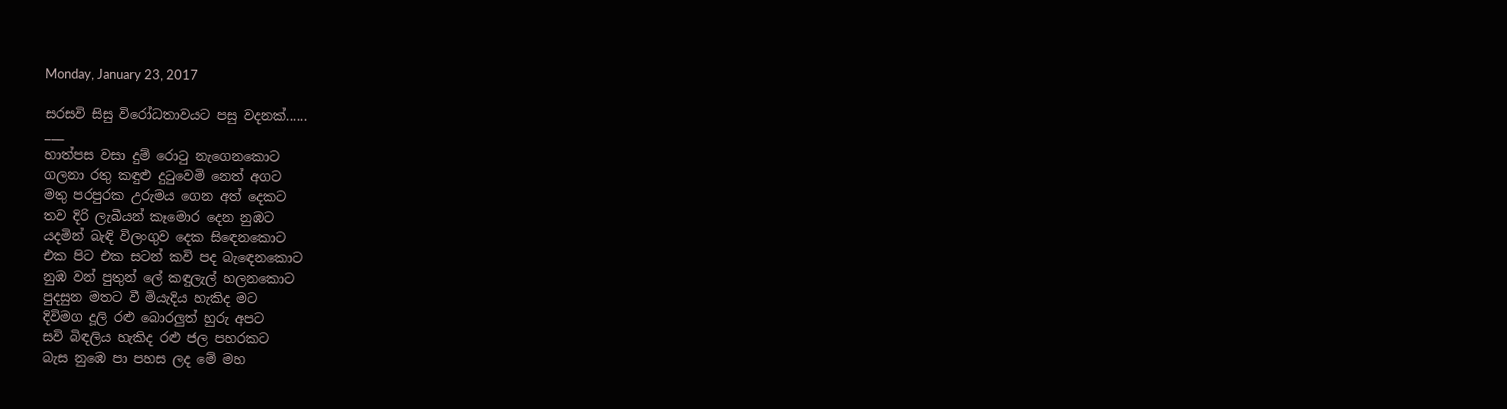Monday, January 23, 2017

සරසවි සිසු විරෝධතාවයට පසු වදනක්......
___
හාත්පස වසා දුම් රොටු නැගෙනකොට
ගලනා රතු කඳුළු දුටුවෙමි නෙත් අගට
මතු පරපුරක උරුමය ගෙන අත් දෙකට
තව දිරි ලැබීයන් කෑමොර දෙන නුඹට
යදමින් බැඳි විලංගුව දෙක සිඳෙනකොට
එක පිට එක සටන් කවි පද බැඳෙනකොට
නුඹ වන් පුතුන් ලේ කඳුලැල් හලනකොට
පුදසුන මතට වී මියැදිය හැකිද මට
දිවිමග දූලි රළු බොරලුත් හුරු අපට
සවි බිඳලිය හැකිද රළු ජල පහරකට
බැස නුඹෙ පා පහස ලද මේ මහ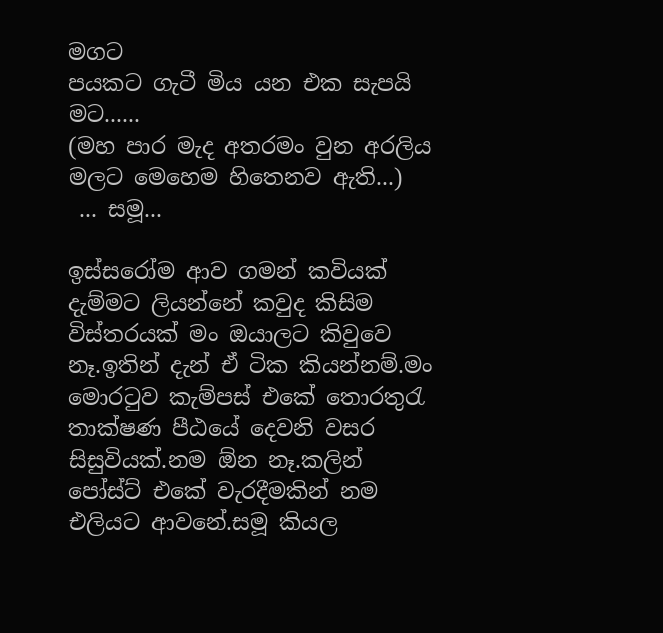මගට
පයකට ගැටී මිය යන එක සැපයි මට......
(මහ පාර මැද අතරමං වුන අරලිය මලට මෙහෙම හිතෙනව ඇති...)
 ... සමූ...

ඉස්සරෝම ආව ගමන් කවියක් දැම්මට ලියන්නේ කවුද කිසිම විස්තරයක් මං ඔයාලට කිවුවෙ නෑ.ඉතින් දැන් ඒ ටික කියන්නම්.මං මොරටුව කැම්පස් එකේ තොරතුරැ තාක්ෂණ පීඨයේ දෙවනි වසර සිසුවියක්.නම ඕන නෑ.කලින් පෝස්ට් එකේ වැරදීමකින් නම එලියට ආවනේ.සමූ කියල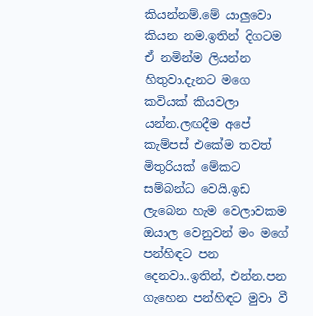කියන්නම්.මේ යාලුවො කියන නම.ඉතින් දිගටම ඒ නමින්ම ලියන්න හිතුවා.දැනට මගෙ කවියක් කියවලා යන්න.ලඟදීම අපේ කැම්පස් එකේම තවත් මිතුරියක් මේකට සම්බන්ධ වෙයි.ඉඩ ලැබෙන හැම වෙලාවකම ඔයාල වෙනුවන් මං මගේ පන්හිඳට පන දෙනවා..ඉතින්, එන්න.පන ගැහෙන පන්හිඳට මුවා වී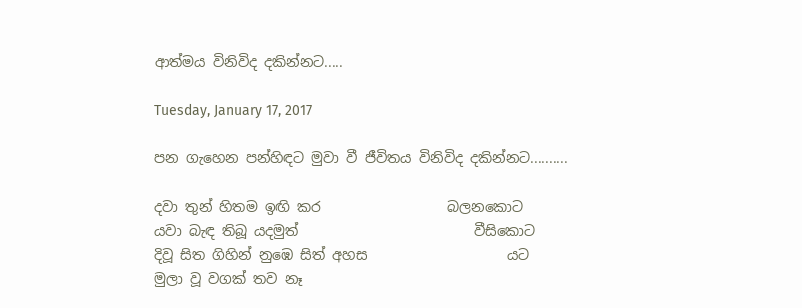ආත්මය විනිවිද දකින්නට.....

Tuesday, January 17, 2017

පන ගැහෙන පන්හිඳට මුවා වී ජීවිතය විනිවිද දකින්නට..........

දවා තුන් හිතම ඉඟි කර                  බලනකොට
යවා බැඳ තිබූ යදමුත්                         වීසිකොට
දිවූ සිත ගිහින් නුඹෙ සිත් අහස                    යට
මුලා වූ වගක් තව නෑ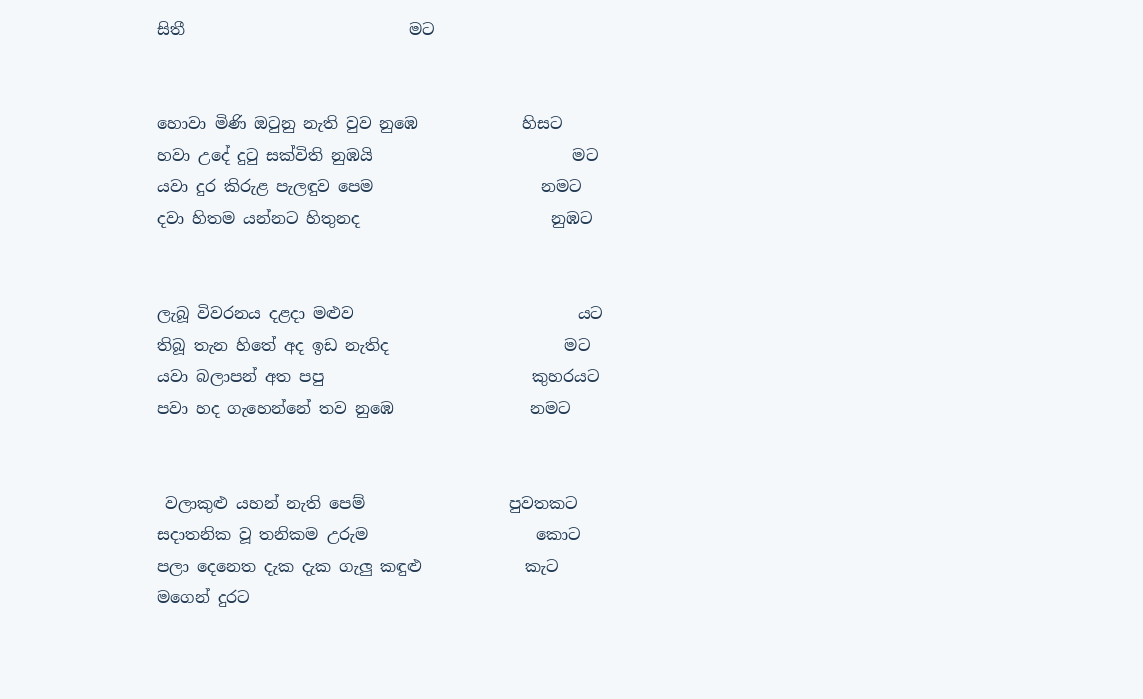සිතී                            මට


හොවා මිණි ඔටුනු නැති වුව නුඹෙ             හිසට
හවා උදේ දුටු සක්විති නුඹයි                         මට
යවා දුර කිරුළ පැලඳුව පෙම                     නමට
දවා හිතම යන්නට හිතුනද                        නුඹට


ලැබූ විවරනය දළදා මළුව                            යට
තිබූ තැන හිතේ අද ඉඩ නැතිද                      මට
යවා බලාපන් අත පපු                          කුහරයට
පවා හද ගැහෙන්නේ තව නුඹෙ                 නමට


 වලාකුළු යහන් නැති පෙම්                  පුවතකට
සදාතනික වූ තනිකම උරුම                     කොට
පලා දෙනෙත දැක දැක ගැලු කඳුළු             කැට
මගෙන් දුරට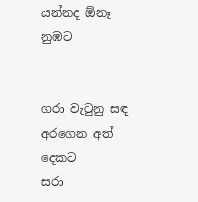යන්නද ඕනෑ                        නුඹට


ගරා වැටුනු සඳ අරගෙන අත්                   දෙකට
සරා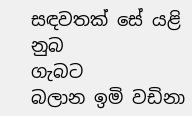සඳවතක් සේ යළි නුබ                       ගැබට
බලාන ඉමි වඩිනා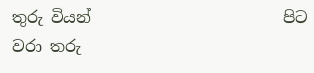තුරු වියන්                        පිට
වරා තරු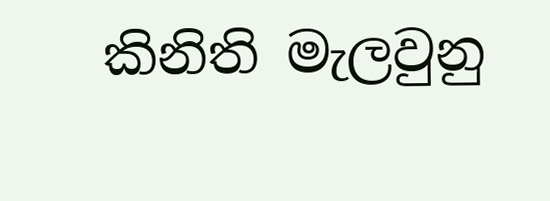කිනිති මැලවුනු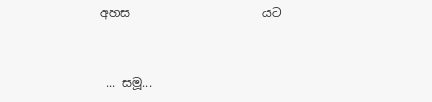අහස                      යට


 ... සමූ...